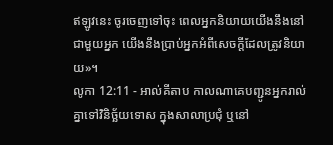ឥឡូវនេះ ចូរចេញទៅចុះ ពេលអ្នកនិយាយយើងនឹងនៅជាមួយអ្នក យើងនឹងប្រាប់អ្នកអំពីសេចក្តីដែលត្រូវនិយាយ»។
លូកា 12:11 - អាល់គីតាប កាលណាគេបញ្ជូនអ្នករាល់គ្នាទៅវិនិច្ឆ័យទោស ក្នុងសាលាប្រជុំ ឬនៅ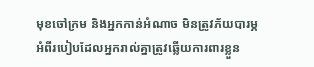មុខចៅក្រម និងអ្នកកាន់អំណាច មិនត្រូវភ័យបារម្ភអំពីរបៀបដែលអ្នករាល់គ្នាត្រូវឆ្លើយការពារខ្លួន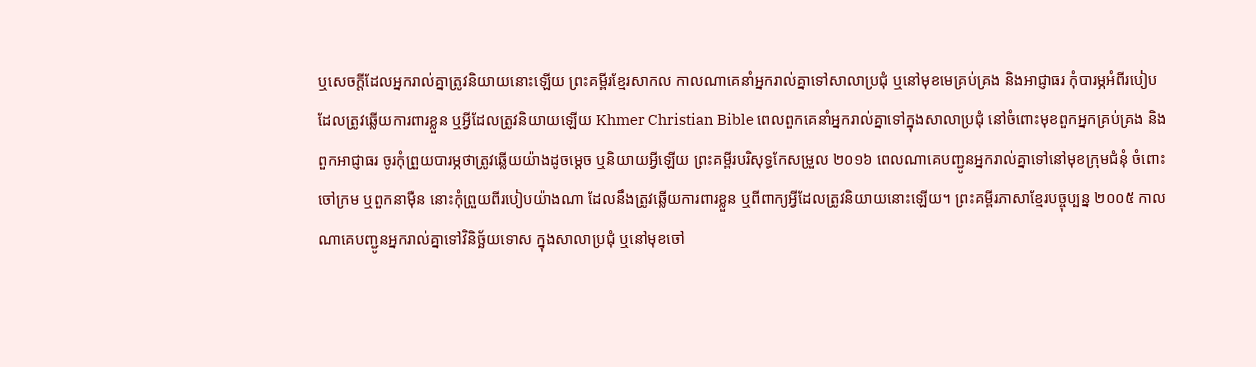ឬសេចក្ដីដែលអ្នករាល់គ្នាត្រូវនិយាយនោះឡើយ ព្រះគម្ពីរខ្មែរសាកល កាលណាគេនាំអ្នករាល់គ្នាទៅសាលាប្រជុំ ឬនៅមុខមេគ្រប់គ្រង និងអាជ្ញាធរ កុំបារម្ភអំពីរបៀបដែលត្រូវឆ្លើយការពារខ្លួន ឬអ្វីដែលត្រូវនិយាយឡើយ Khmer Christian Bible ពេលពួកគេនាំអ្នករាល់គ្នាទៅក្នុងសាលាប្រជុំ នៅចំពោះមុខពួកអ្នកគ្រប់គ្រង និងពួកអាជ្ញាធរ ចូរកុំព្រួយបារម្ភថាត្រូវឆ្លើយយ៉ាងដូចម្ដេច ឬនិយាយអ្វីឡើយ ព្រះគម្ពីរបរិសុទ្ធកែសម្រួល ២០១៦ ពេលណាគេបញ្ជូនអ្នករាល់គ្នាទៅនៅមុខក្រុមជំនុំ ចំពោះចៅក្រម ឬពួកនាម៉ឺន នោះកុំព្រួយពីរបៀបយ៉ាងណា ដែលនឹងត្រូវឆ្លើយការពារខ្លួន ឬពីពាក្យអ្វីដែលត្រូវនិយាយនោះឡើយ។ ព្រះគម្ពីរភាសាខ្មែរបច្ចុប្បន្ន ២០០៥ កាលណាគេបញ្ជូនអ្នករាល់គ្នាទៅវិនិច្ឆ័យទោស ក្នុងសាលាប្រជុំ ឬនៅមុខចៅ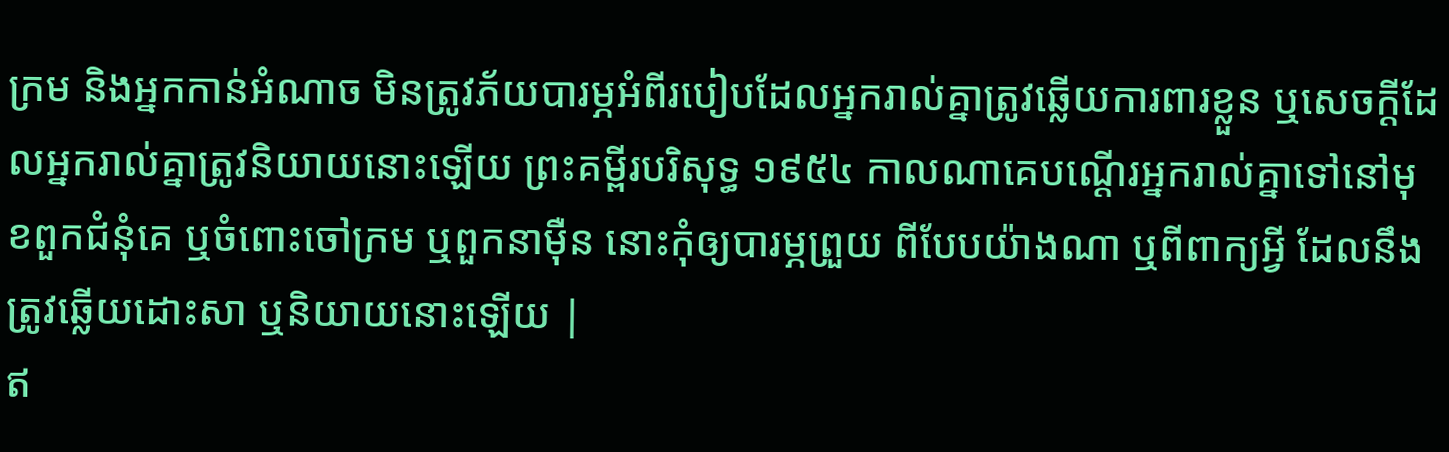ក្រម និងអ្នកកាន់អំណាច មិនត្រូវភ័យបារម្ភអំពីរបៀបដែលអ្នករាល់គ្នាត្រូវឆ្លើយការពារខ្លួន ឬសេចក្ដីដែលអ្នករាល់គ្នាត្រូវនិយាយនោះឡើយ ព្រះគម្ពីរបរិសុទ្ធ ១៩៥៤ កាលណាគេបណ្តើរអ្នករាល់គ្នាទៅនៅមុខពួកជំនុំគេ ឬចំពោះចៅក្រម ឬពួកនាម៉ឺន នោះកុំឲ្យបារម្ភព្រួយ ពីបែបយ៉ាងណា ឬពីពាក្យអ្វី ដែលនឹងត្រូវឆ្លើយដោះសា ឬនិយាយនោះឡើយ |
ឥ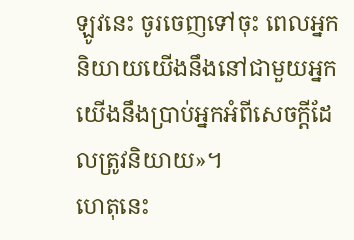ឡូវនេះ ចូរចេញទៅចុះ ពេលអ្នកនិយាយយើងនឹងនៅជាមួយអ្នក យើងនឹងប្រាប់អ្នកអំពីសេចក្តីដែលត្រូវនិយាយ»។
ហេតុនេះ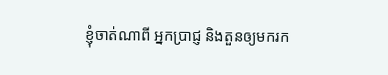ខ្ញុំចាត់ណាពី អ្នកប្រាជ្ញ និងតួនឲ្យមករក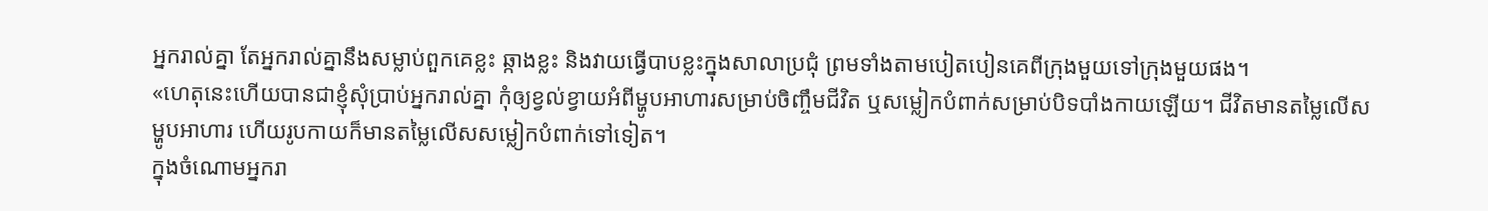អ្នករាល់គ្នា តែអ្នករាល់គ្នានឹងសម្លាប់ពួកគេខ្លះ ឆ្កាងខ្លះ និងវាយធ្វើបាបខ្លះក្នុងសាលាប្រជុំ ព្រមទាំងតាមបៀតបៀនគេពីក្រុងមួយទៅក្រុងមួយផង។
«ហេតុនេះហើយបានជាខ្ញុំសុំប្រាប់អ្នករាល់គ្នា កុំឲ្យខ្វល់ខ្វាយអំពីម្ហូបអាហារសម្រាប់ចិញ្ចឹមជីវិត ឬសម្លៀកបំពាក់សម្រាប់បិទបាំងកាយឡើយ។ ជីវិតមានតម្លៃលើសម្ហូបអាហារ ហើយរូបកាយក៏មានតម្លៃលើសសម្លៀកបំពាក់ទៅទៀត។
ក្នុងចំណោមអ្នករា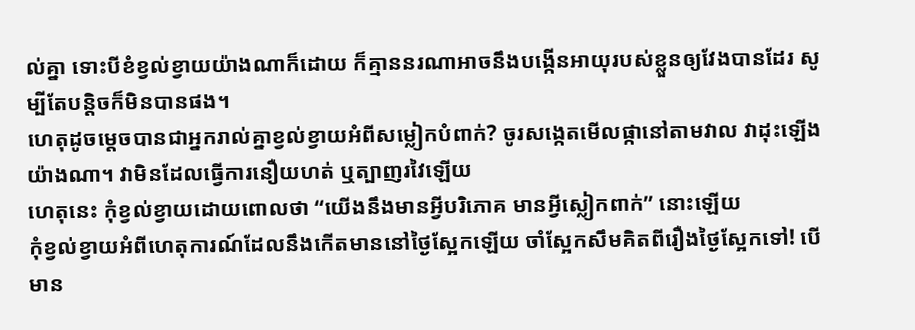ល់គ្នា ទោះបីខំខ្វល់ខ្វាយយ៉ាងណាក៏ដោយ ក៏គ្មាននរណាអាចនឹងបង្កើនអាយុរបស់ខ្លួនឲ្យវែងបានដែរ សូម្បីតែបន្ដិចក៏មិនបានផង។
ហេតុដូចម្ដេចបានជាអ្នករាល់គ្នាខ្វល់ខ្វាយអំពីសម្លៀកបំពាក់? ចូរសង្កេតមើលផ្កានៅតាមវាល វាដុះឡើងយ៉ាងណា។ វាមិនដែលធ្វើការនឿយហត់ ឬត្បាញរវៃឡើយ
ហេតុនេះ កុំខ្វល់ខ្វាយដោយពោលថា “យើងនឹងមានអ្វីបរិភោគ មានអ្វីស្លៀកពាក់” នោះឡើយ
កុំខ្វល់ខ្វាយអំពីហេតុការណ៍ដែលនឹងកើតមាននៅថ្ងៃស្អែកឡើយ ចាំស្អែកសឹមគិតពីរឿងថ្ងៃស្អែកទៅ! បើមាន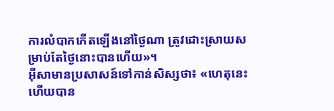ការលំបាកកើតឡើងនៅថ្ងៃណា ត្រូវដោះស្រាយសម្រាប់តែថ្ងៃនោះបានហើយ»។
អ៊ីសាមានប្រសាសន៍ទៅកាន់សិស្សថា៖ «ហេតុនេះហើយបាន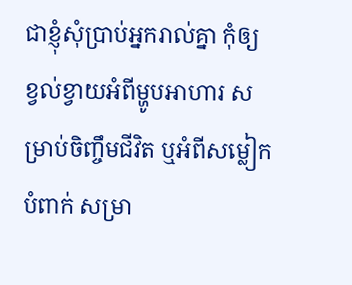ជាខ្ញុំសុំប្រាប់អ្នករាល់គ្នា កុំឲ្យខ្វល់ខ្វាយអំពីម្ហូបអាហារ សម្រាប់ចិញ្ចឹមជីវិត ឬអំពីសម្លៀកបំពាក់ សម្រា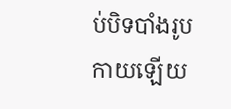ប់បិទបាំងរូបកាយឡើយ